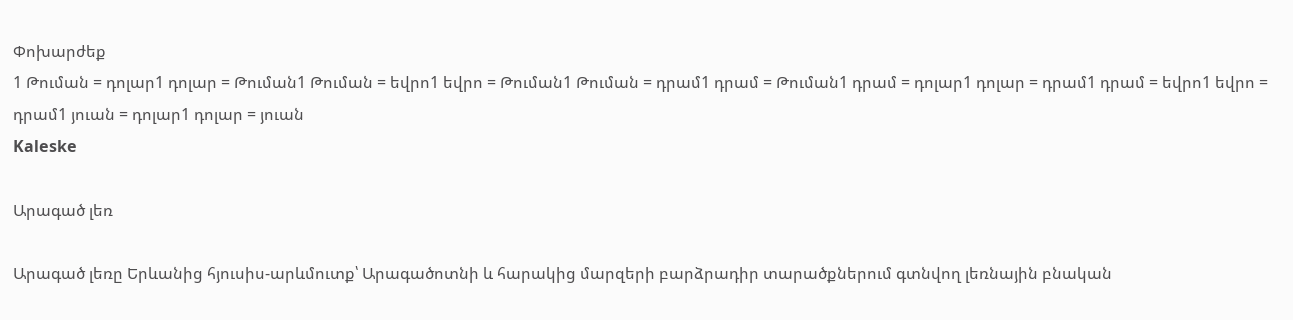Փոխարժեք
1 Թուման = դոլար1 դոլար = Թուման1 Թուման = եվրո1 եվրո = Թուման1 Թուման = դրամ1 դրամ = Թուման1 դրամ = դոլար1 դոլար = դրամ1 դրամ = եվրո1 եվրո = դրամ1 յուան = դոլար1 դոլար = յուան
Kaleske

Արագած լեռ

Արագած լեռը Երևանից հյուսիս-արևմուտք՝ Արագածոտնի և հարակից մարզերի բարձրադիր տարածքներում գտնվող լեռնային բնական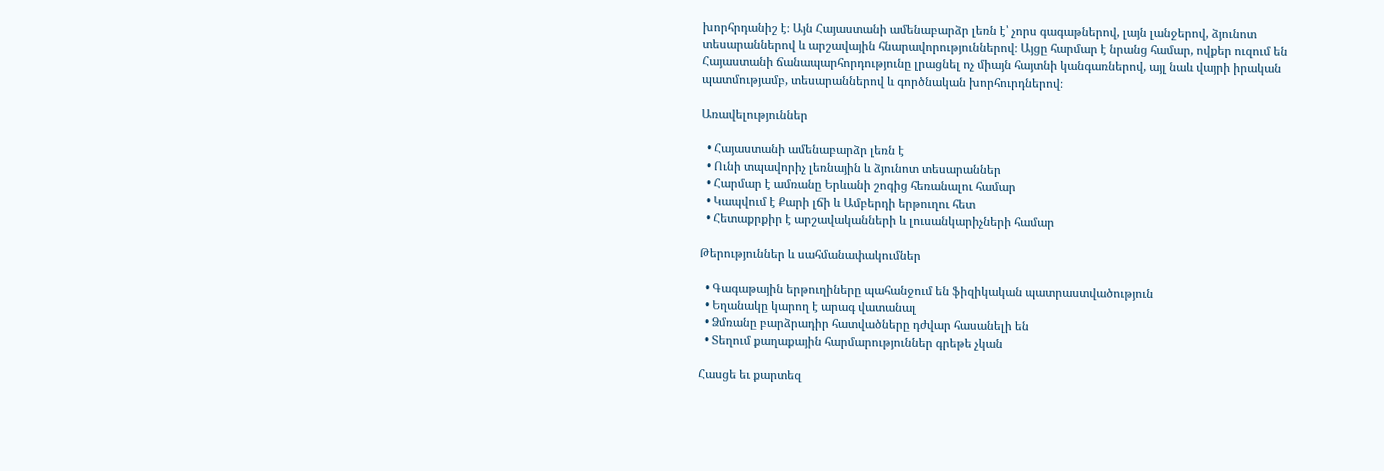խորհրդանիշ է։ Այն Հայաստանի ամենաբարձր լեռն է՝ չորս գագաթներով, լայն լանջերով, ձյունոտ տեսարաններով և արշավային հնարավորություններով։ Այցը հարմար է նրանց համար, ովքեր ուզում են Հայաստանի ճանապարհորդությունը լրացնել ոչ միայն հայտնի կանգառներով, այլ նաև վայրի իրական պատմությամբ, տեսարաններով և գործնական խորհուրդներով։

Առավելություններ

  • Հայաստանի ամենաբարձր լեռն է
  • Ունի տպավորիչ լեռնային և ձյունոտ տեսարաններ
  • Հարմար է ամռանը Երևանի շոգից հեռանալու համար
  • Կապվում է Քարի լճի և Ամբերդի երթուղու հետ
  • Հետաքրքիր է արշավականների և լուսանկարիչների համար

Թերություններ և սահմանափակումներ

  • Գագաթային երթուղիները պահանջում են ֆիզիկական պատրաստվածություն
  • Եղանակը կարող է արագ վատանալ
  • Ձմռանը բարձրադիր հատվածները դժվար հասանելի են
  • Տեղում քաղաքային հարմարություններ գրեթե չկան

Հասցե եւ քարտեզ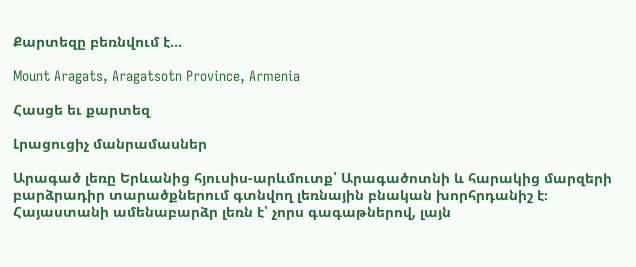Քարտեզը բեռնվում է...

Mount Aragats, Aragatsotn Province, Armenia

Հասցե եւ քարտեզ

Լրացուցիչ մանրամասներ

Արագած լեռը Երևանից հյուսիս-արևմուտք՝ Արագածոտնի և հարակից մարզերի բարձրադիր տարածքներում գտնվող լեռնային բնական խորհրդանիշ է։ Հայաստանի ամենաբարձր լեռն է՝ չորս գագաթներով, լայն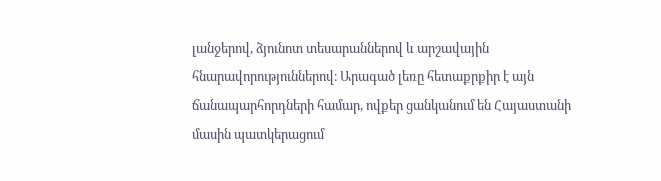լանջերով, ձյունոտ տեսարաններով և արշավային հնարավորություններով։ Արագած լեռը հետաքրքիր է այն ճանապարհորդների համար, ովքեր ցանկանում են Հայաստանի մասին պատկերացում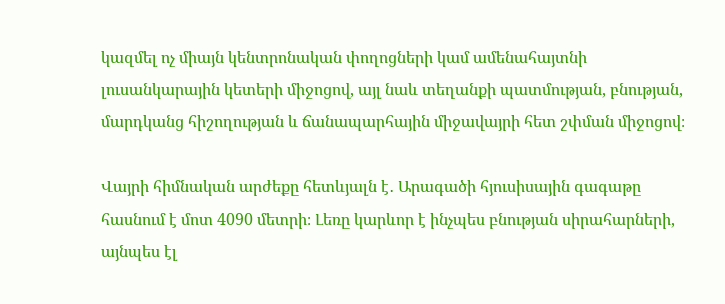կազմել ոչ միայն կենտրոնական փողոցների կամ ամենահայտնի լուսանկարային կետերի միջոցով, այլ նաև տեղանքի պատմության, բնության, մարդկանց հիշողության և ճանապարհային միջավայրի հետ շփման միջոցով։

Վայրի հիմնական արժեքը հետևյալն է․ Արագածի հյուսիսային գագաթը հասնում է մոտ 4090 մետրի։ Լեռը կարևոր է ինչպես բնության սիրահարների, այնպես էլ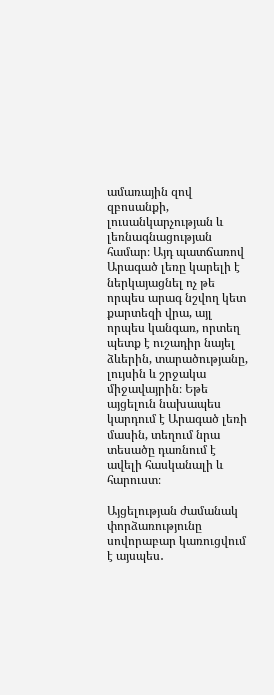ամառային զով զբոսանքի, լուսանկարչության և լեռնագնացության համար։ Այդ պատճառով Արագած լեռը կարելի է ներկայացնել ոչ թե որպես արագ նշվող կետ քարտեզի վրա, այլ որպես կանգառ, որտեղ պետք է ուշադիր նայել ձևերին, տարածությանը, լույսին և շրջակա միջավայրին։ Եթե այցելուն նախապես կարդում է Արագած լեռի մասին, տեղում նրա տեսածը դառնում է ավելի հասկանալի և հարուստ։

Այցելության ժամանակ փորձառությունը սովորաբար կառուցվում է այսպես․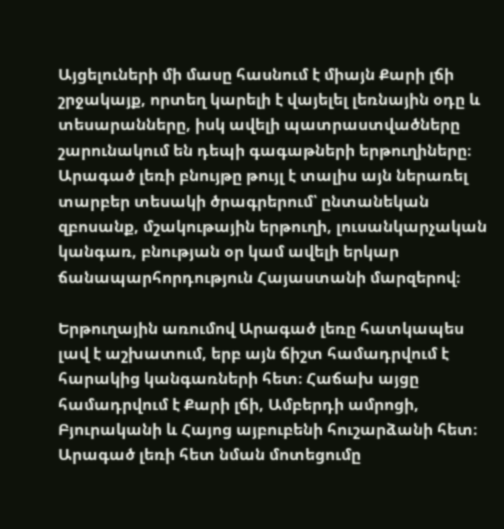Այցելուների մի մասը հասնում է միայն Քարի լճի շրջակայք, որտեղ կարելի է վայելել լեռնային օդը և տեսարանները, իսկ ավելի պատրաստվածները շարունակում են դեպի գագաթների երթուղիները։ Արագած լեռի բնույթը թույլ է տալիս այն ներառել տարբեր տեսակի ծրագրերում՝ ընտանեկան զբոսանք, մշակութային երթուղի, լուսանկարչական կանգառ, բնության օր կամ ավելի երկար ճանապարհորդություն Հայաստանի մարզերով։

Երթուղային առումով Արագած լեռը հատկապես լավ է աշխատում, երբ այն ճիշտ համադրվում է հարակից կանգառների հետ։ Հաճախ այցը համադրվում է Քարի լճի, Ամբերդի ամրոցի, Բյուրականի և Հայոց այբուբենի հուշարձանի հետ։ Արագած լեռի հետ նման մոտեցումը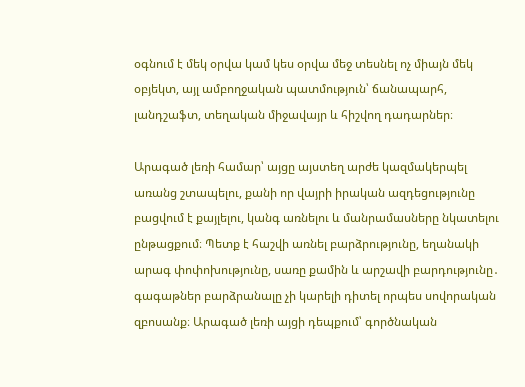օգնում է մեկ օրվա կամ կես օրվա մեջ տեսնել ոչ միայն մեկ օբյեկտ, այլ ամբողջական պատմություն՝ ճանապարհ, լանդշաֆտ, տեղական միջավայր և հիշվող դադարներ։

Արագած լեռի համար՝ այցը այստեղ արժե կազմակերպել առանց շտապելու, քանի որ վայրի իրական ազդեցությունը բացվում է քայլելու, կանգ առնելու և մանրամասները նկատելու ընթացքում։ Պետք է հաշվի առնել բարձրությունը, եղանակի արագ փոփոխությունը, սառը քամին և արշավի բարդությունը․ գագաթներ բարձրանալը չի կարելի դիտել որպես սովորական զբոսանք։ Արագած լեռի այցի դեպքում՝ գործնական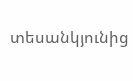տեսանկյունից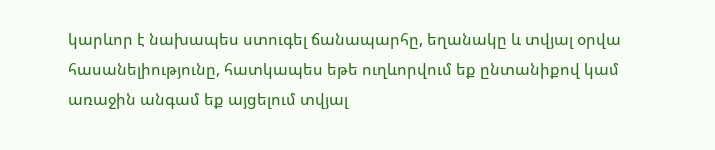կարևոր է նախապես ստուգել ճանապարհը, եղանակը և տվյալ օրվա հասանելիությունը, հատկապես եթե ուղևորվում եք ընտանիքով կամ առաջին անգամ եք այցելում տվյալ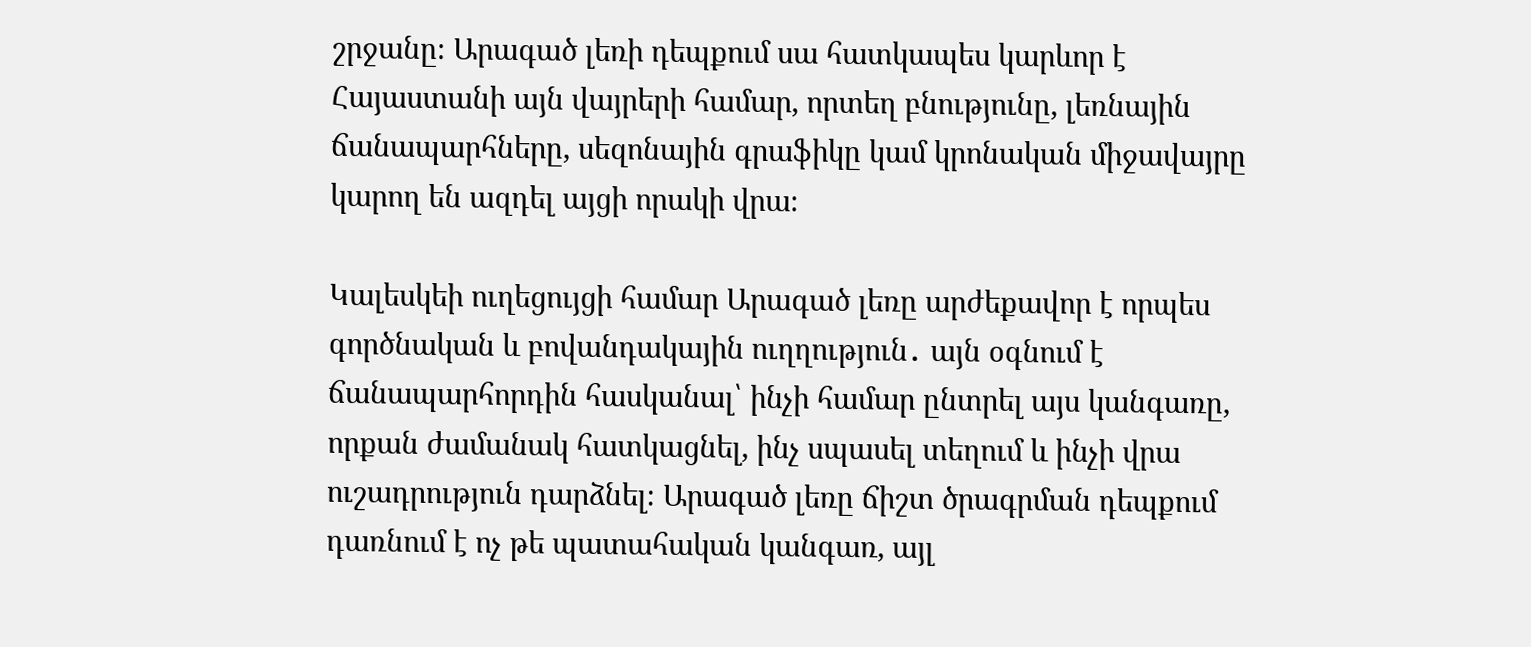շրջանը։ Արագած լեռի դեպքում սա հատկապես կարևոր է Հայաստանի այն վայրերի համար, որտեղ բնությունը, լեռնային ճանապարհները, սեզոնային գրաֆիկը կամ կրոնական միջավայրը կարող են ազդել այցի որակի վրա։

Կալեսկեի ուղեցույցի համար Արագած լեռը արժեքավոր է որպես գործնական և բովանդակային ուղղություն․ այն օգնում է ճանապարհորդին հասկանալ՝ ինչի համար ընտրել այս կանգառը, որքան ժամանակ հատկացնել, ինչ սպասել տեղում և ինչի վրա ուշադրություն դարձնել։ Արագած լեռը ճիշտ ծրագրման դեպքում դառնում է ոչ թե պատահական կանգառ, այլ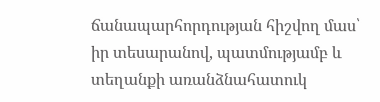ճանապարհորդության հիշվող մաս՝ իր տեսարանով, պատմությամբ և տեղանքի առանձնահատուկ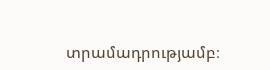տրամադրությամբ։